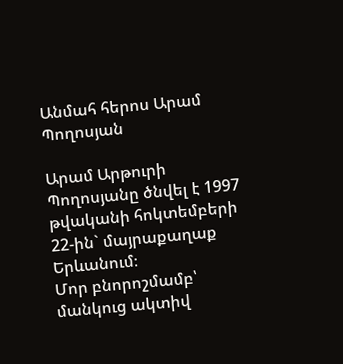Անմահ հերոս Արամ Պողոսյան

Արամ Արթուրի Պողոսյանը ծնվել է 1997 թվականի հոկտեմբերի 22-ին` մայրաքաղաք Երևանում։
Մոր բնորոշմամբ՝ մանկուց ակտիվ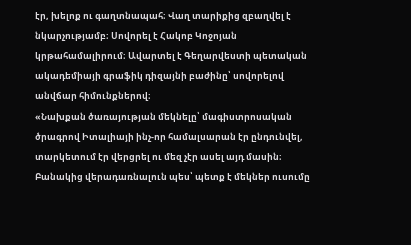էր, խելոք ու գաղտնապահ։ Վաղ տարիքից զբաղվել է նկարչությամբ։ Սովորել է Հակոբ Կոջոյան կրթահամալիրում։ Ավարտել է Գեղարվեստի պետական ակադեմիայի գրաֆիկ դիզայնի բաժինը՝ սովորելով անվճար հիմունքներով։
«Նախքան ծառայության մեկնելը՝ մագիստրոսական ծրագրով Իտալիայի ինչ-որ համալսարան էր ընդունվել, տարկետում էր վերցրել ու մեզ չէր ասել այդ մասին։ Բանակից վերադառնալուն պես՝ պետք է մեկներ ուսումը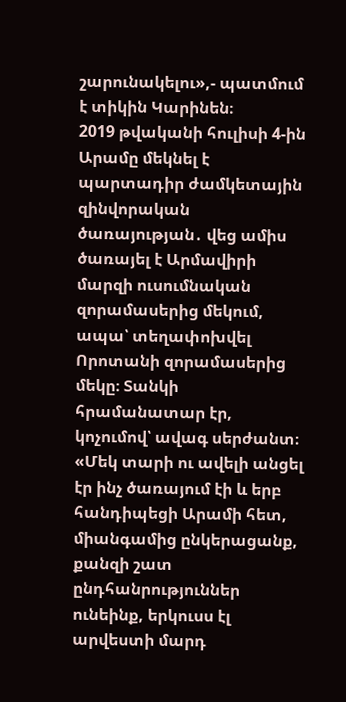շարունակելու»,- պատմում է տիկին Կարինեն։
2019 թվականի հուլիսի 4-ին Արամը մեկնել է պարտադիր ժամկետային զինվորական ծառայության․ վեց ամիս ծառայել է Արմավիրի մարզի ուսումնական զորամասերից մեկում, ապա՝ տեղափոխվել Որոտանի զորամասերից մեկը։ Տանկի հրամանատար էր, կոչումով՝ ավագ սերժանտ։
«Մեկ տարի ու ավելի անցել էր ինչ ծառայում էի և երբ հանդիպեցի Արամի հետ, միանգամից ընկերացանք, քանզի շատ ընդհանրություններ ունեինք, երկուսս էլ արվեստի մարդ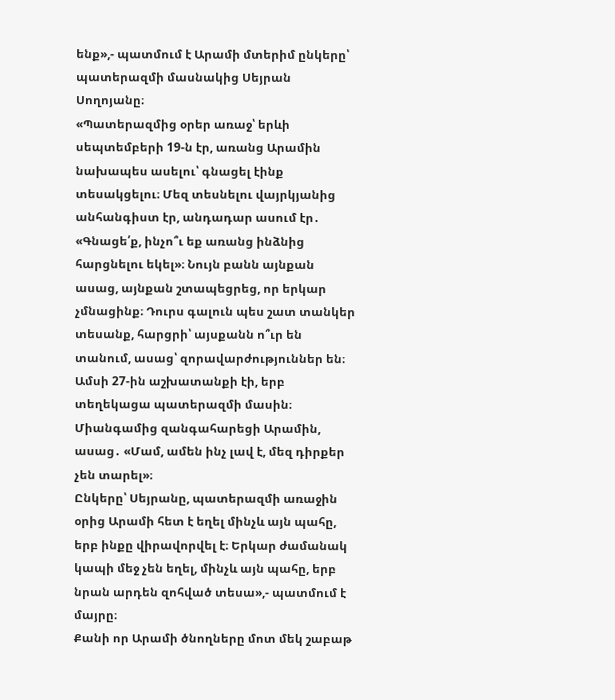ենք»,- պատմում է Արամի մտերիմ ընկերը՝ պատերազմի մասնակից Սեյրան Սողոյանը։
«Պատերազմից օրեր առաջ՝ երևի սեպտեմբերի 19-ն էր, առանց Արամին նախապես ասելու՝ գնացել էինք տեսակցելու։ Մեզ տեսնելու վայրկյանից անհանգիստ էր, անդադար ասում էր․ «Գնացե՛ք, ինչո՞ւ եք առանց ինձնից հարցնելու եկել»։ Նույն բանն այնքան ասաց, այնքան շտապեցրեց, որ երկար չմնացինք։ Դուրս գալուն պես շատ տանկեր տեսանք, հարցրի՝ այսքանն ո՞ւր են տանում, ասաց՝ զորավարժություններ են։ Ամսի 27-ին աշխատանքի էի, երբ տեղեկացա պատերազմի մասին։ Միանգամից զանգահարեցի Արամին, ասաց․ «Մամ, ամեն ինչ լավ է, մեզ դիրքեր չեն տարել»։
Ընկերը՝ Սեյրանը, պատերազմի առաջին օրից Արամի հետ է եղել մինչև այն պահը, երբ ինքը վիրավորվել է։ Երկար ժամանակ կապի մեջ չեն եղել, մինչև այն պահը, երբ նրան արդեն զոհված տեսա»,- պատմում է մայրը։
Քանի որ Արամի ծնողները մոտ մեկ շաբաթ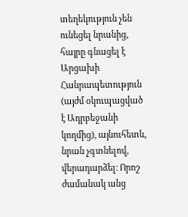տեղեկություն չեն ունեցել նրանից, հայրը գնացել է Արցախի Հանրապետություն (այժմ օկուպացված է Ադրբեջանի կողմից), այնուհետև, նրան չգտնելով, վերադարձել։ Որոշ ժամանակ անց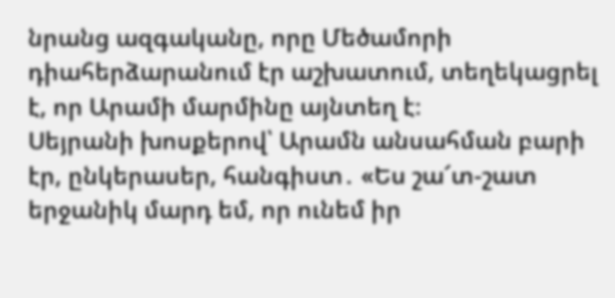նրանց ազգականը, որը Մեծամորի դիահերձարանում էր աշխատում, տեղեկացրել է, որ Արամի մարմինը այնտեղ է։
Սեյրանի խոսքերով՝ Արամն անսահման բարի էր, ընկերասեր, հանգիստ․ «Ես շա՜տ-շատ երջանիկ մարդ եմ, որ ունեմ իր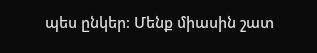պես ընկեր։ Մենք միասին շատ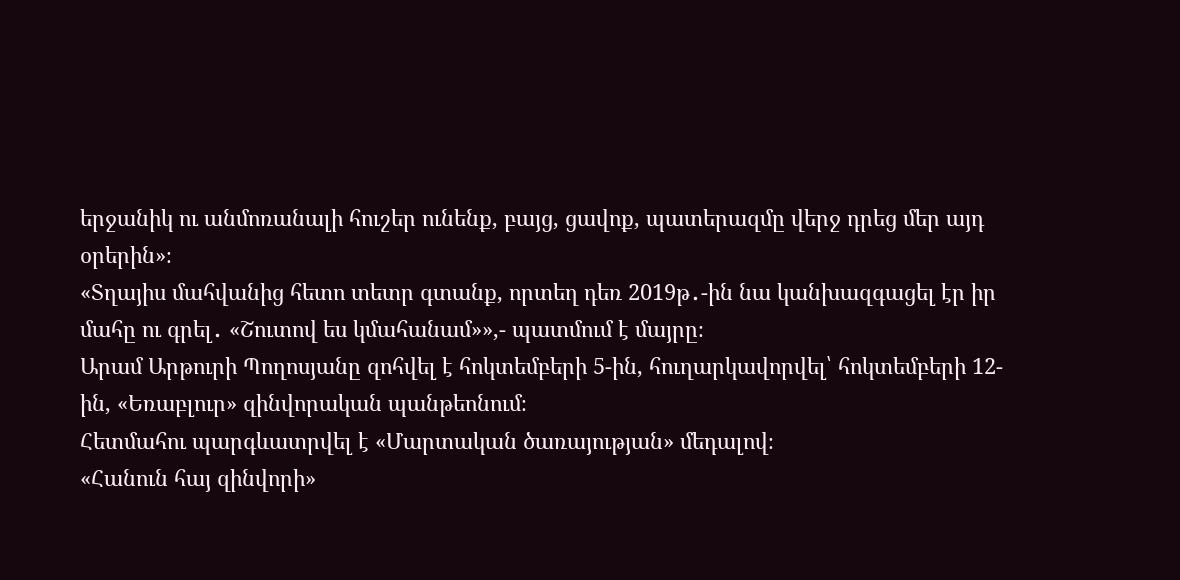երջանիկ ու անմոռանալի հուշեր ունենք, բայց, ցավոք, պատերազմը վերջ դրեց մեր այդ օրերին»։
«Տղայիս մահվանից հետո տետր գտանք, որտեղ դեռ 2019թ․-ին նա կանխազգացել էր իր մահը ու գրել․ «Շուտով ես կմահանամ»»,- պատմում է մայրը։
Արամ Արթուրի Պողոսյանը զոհվել է հոկտեմբերի 5-ին, հուղարկավորվել՝ հոկտեմբերի 12-ին, «Եռաբլուր» զինվորական պանթեոնում։
Հետմահու պարգևատրվել է «Մարտական ծառայության» մեդալով։
«Հանուն հայ զինվորի»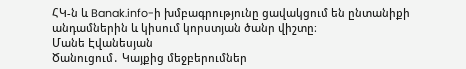ՀԿ-ն և Banak.info-ի խմբագրությունը ցավակցում են ընտանիքի անդամներին և կիսում կորստյան ծանր վիշտը։
Մանե Էվանեսյան
Ծանուցում․ Կայքից մեջբերումներ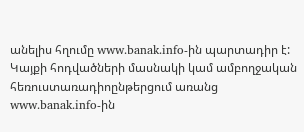անելիս հղումը www.banak.info-ին պարտադիր է: Կայքի հոդվածների մասնակի կամ ամբողջական հեռուստառադիոընթերցում առանց www.banak.info-ին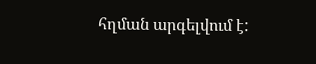հղման արգելվում է: